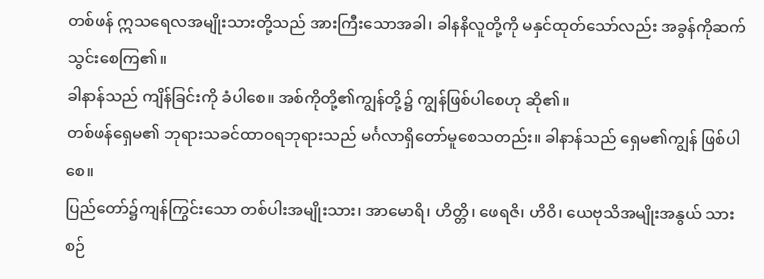တစ်ဖန် ဣသရေလအမျိုးသားတို့သည် အားကြီးသောအခါ၊ ခါနနိလူတို့ကို မနှင်ထုတ်သော်လည်း အခွန်ကိုဆက်သွင်းစေကြ၏။
ခါနာန်သည် ကျိန်ခြင်းကို ခံပါစေ။ အစ်ကိုတို့၏ကျွန်တို့၌ ကျွန်ဖြစ်ပါစေဟု ဆို၏။
တစ်ဖန်ရှေမ၏ ဘုရားသခင်ထာဝရဘုရားသည် မင်္ဂလာရှိတော်မူစေသတည်း။ ခါနာန်သည် ရှေမ၏ကျွန် ဖြစ်ပါစေ။
ပြည်တော်၌ကျန်ကြွင်းသော တစ်ပါးအမျိုးသား၊ အာမောရိ၊ ဟိတ္တိ၊ ဖေရဇိ၊ ဟိဝိ၊ ယေဗုသိအမျိုးအနွယ် သားစဉ်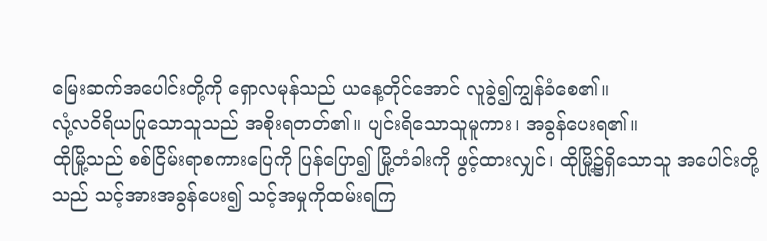မြေးဆက်အပေါင်းတို့ကို ရှောလမုန်သည် ယနေ့တိုင်အောင် လူခွဲ၍ကျွန်ခံစေ၏။
လုံ့လဝိရိယပြုသောသူသည် အစိုးရတတ်၏။ ပျင်းရိသောသူမူကား၊ အခွန်ပေးရ၏။
ထိုမြို့သည် စစ်ငြိမ်းရာစကားပြေကို ပြန်ပြော၍ မြို့တံခါးကို ဖွင့်ထားလျှင်၊ ထိုမြို့၌ရှိသောသူ အပေါင်းတို့သည် သင့်အားအခွန်ပေး၍ သင့်အမှုကိုထမ်းရကြ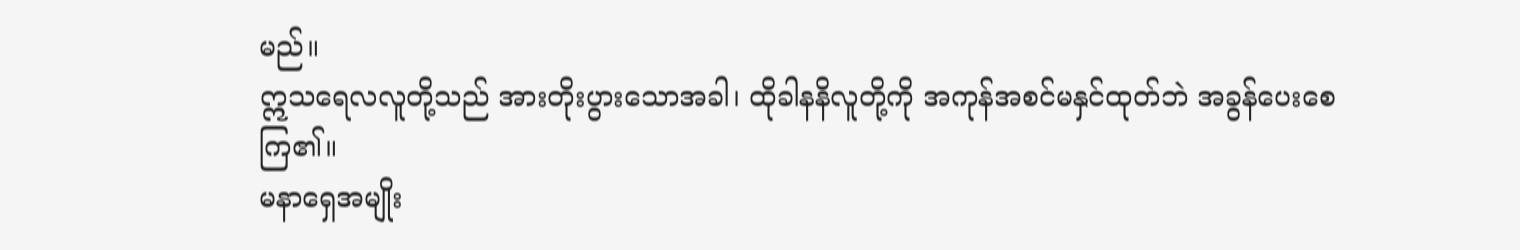မည်။
ဣသရေလလူတို့သည် အားတိုးပွားသောအခါ၊ ထိုခါနနိလူတို့ကို အကုန်အစင်မနှင်ထုတ်ဘဲ အခွန်ပေးစေကြ၏။
မနာရှေအမျိုး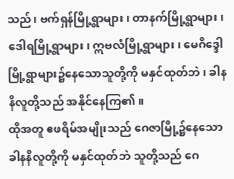သည်၊ ဗက်ရှန်မြို့ရွာများ၊ တာနက်မြို့ရွာများ၊ ဒေါရမြို့ရွာများ၊ ဣဗလံမြို့ရွာများ၊ မေဂိဒ္ဒေါမြို့ရွာများ၌နေသောသူတို့ကို မနှင်ထုတ်ဘဲ၊ ခါနနိလူတို့သည် အနိုင်နေကြ၏။
ထိုအတူ ဧဖရိမ်အမျိုးသည် ဂေဇာမြို့၌နေသော ခါနနိလူတို့ကို မနှင်ထုတ်ဘဲ သူတို့သည် ဂေ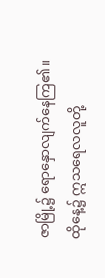ဇာမြို့၌ ရောနှောလျက်နေကြ၏။
ထိုနေ့၌ ဣသရေလလူတို့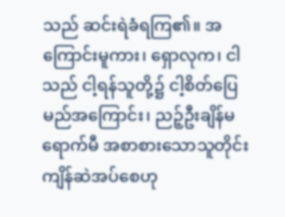သည် ဆင်းရဲခံရကြ၏။ အကြောင်းမူကား၊ ရှောလုက၊ ငါသည် ငါ့ရန်သူတို့၌ ငါ့စိတ်ပြေမည်အကြောင်း၊ ညဉ့်ဦးချိန်မရောက်မီ အစာစားသောသူတိုင်း ကျိန်ဆဲအပ်စေဟု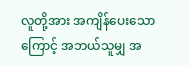လူတို့အား အကျိန်ပေးသောကြောင့် အဘယ်သူမျှ အ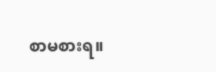စာမစားရ။